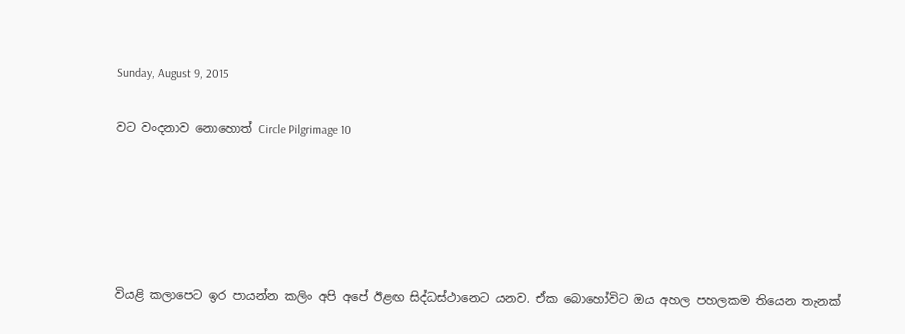Sunday, August 9, 2015

වට වංදනාව නොහොත් Circle Pilgrimage 10





වියළි කලාපෙට ඉර පායන්න කලිං අපි අපේ ඊළඟ සිද්ධස්ථානෙට යනව. ඒක බොහෝවිට ඔය අහල පහලකම තියෙන තැනක්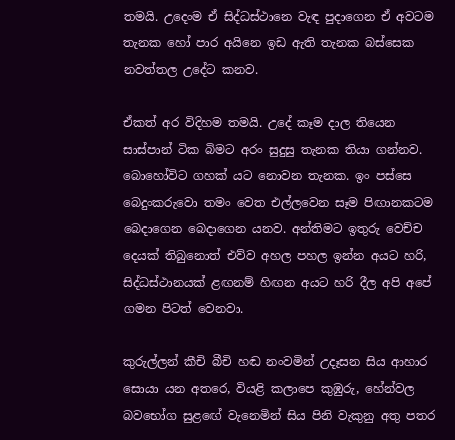තමයි. උදෙංම ඒ සිද්ධස්ථානෙ වැඳ පුදාගෙන ඒ අවටම තැනක හෝ පාර අයිනෙ ඉඩ ඇති තැනක බස්සෙක නවත්තල උදේට කනව.

ඒකත් අර විදිහම තමයි. උදේ කෑම දාල තියෙන සාස්පාන් ටික බිමට අරං සුදුසු තැනක තියා ගන්නව. බොහෝවිට ගහක් යට නොවන තැනක. ඉං පස්සෙ බෙදුංකරුවො තමං වෙත එල්ලවෙන සෑම පිඟානකටම බෙදාගෙන බෙදාගෙන යනව. අන්තිමට ඉතුරු වෙච්ච දෙයක් තිබුනොත් එව්ව අහල පහල ඉන්න අයට හරි, සිද්ධස්ථානයක් ළඟනම් හිඟන අයට හරි දීල අපි අපේ ගමන පිටත් වෙනවා.

කුරුල්ලන් කීචි බීචි හඬ නංවමින් උදෑසන සිය ආහාර සොයා යන අතරෙ, වියළි කලාපෙ කුඹුරු, හේන්වල බවභෝග සුළඟේ වැනෙමින් සිය පිනි වැකුනු අතු පතර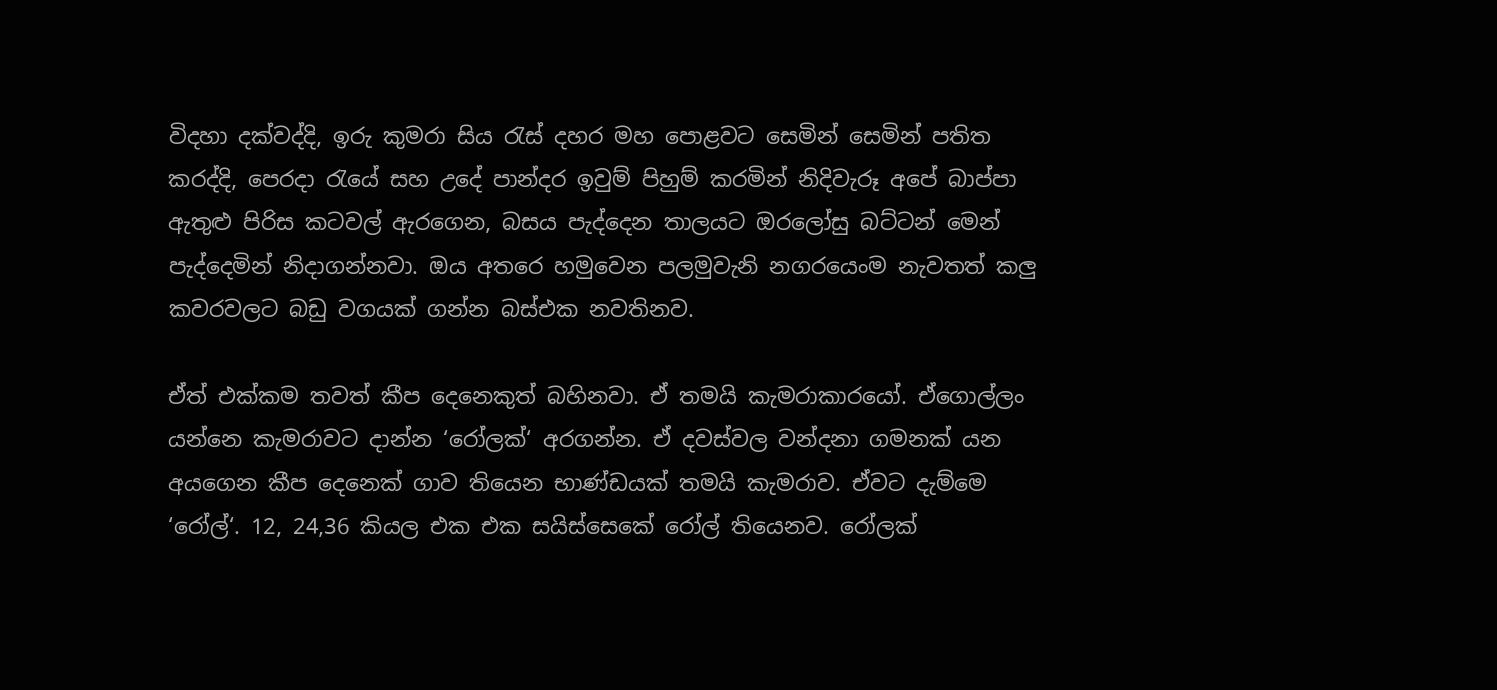විදහා දක්වද්දි, ඉරු කුමරා සිය රැස් දහර මහ පොළවට සෙමින් සෙමින් පතිත කරද්දි, පෙරදා රැයේ සහ උදේ පාන්දර ඉවුම් පිහුම් කරමින් නිදිවැරූ අපේ බාප්පා ඇතුළු පිරිස කටවල් ඇරගෙන, බසය පැද්දෙන තාලයට ඔරලෝසු බට්ටන් මෙන් පැද්දෙමින් නිදාගන්නවා. ඔය අතරෙ හමුවෙන පලමුවැනි නගරයෙංම නැවතත් කලු කවරවලට බඩු වගයක් ගන්න බස්එක නවතිනව.

ඒත් එක්කම තවත් කීප දෙනෙකුත් බහිනවා. ඒ තමයි කැමරාකාරයෝ. ඒගොල්ලං යන්නෙ කැමරාවට දාන්න ‘රෝලක්‘ අරගන්න. ඒ දවස්වල වන්දනා ගමනක් යන අයගෙන කීප දෙනෙක් ගාව තියෙන භාණ්ඩයක් තමයි කැමරාව. ඒවට දැම්මෙ ‘රෝල්‘. 12, 24,36 කියල එක එක සයිස්සෙකේ රෝල් තියෙනව. රෝලක්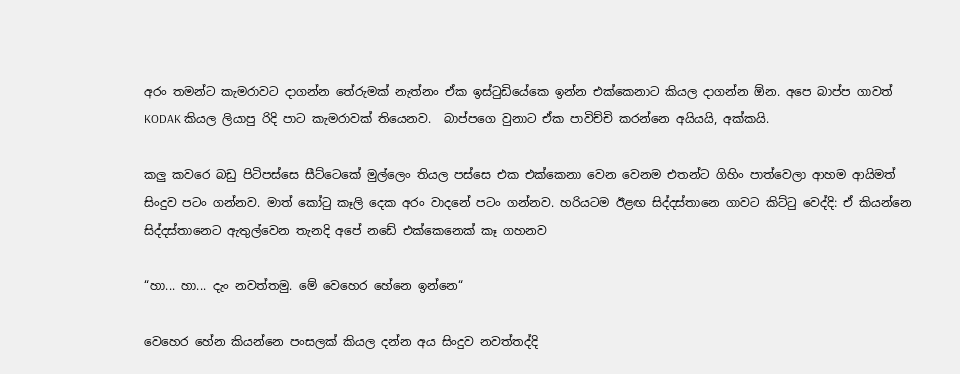අරං තමන්ට කැමරාවට දාගන්න තේරුමක් නැත්නං ඒක ඉස්ටුඩියේකෙ ඉන්න එක්කෙනාට කියල දාගන්න ඕන. අපෙ බාප්ප ගාවත් KODAK කියල ලියාපු රිදි පාට කැමරාවක් තියෙනව.  බාප්පගෙ වුනාට ඒක පාවිච්චි කරන්නෙ අයියයි, අක්කයි.

කලු කවරෙ බඩු පිටිපස්සෙ සීට්ටෙකේ මුල්ලෙං තියල පස්සෙ එක එක්කෙනා වෙන වෙනම එතන්ට ගිහිං පාත්වෙලා ආහම ආයිමත් සිංදුව පටං ගන්නව. මාත් කෝටු කෑලි දෙක අරං වාදනේ පටං ගන්නව. හරියටම ඊළඟ සිද්දස්තානෙ ගාවට කිට්ටු වෙද්දි: ඒ කියන්නෙ සිද්දස්තානෙට ඇතුල්වෙන තැනදි අපේ නඩේ එක්කෙනෙක් කෑ ගහනව

“හා... හා... දැං නවත්තමු. මේ වෙහෙර හේනෙ ඉන්නෙ“

වෙහෙර හේන කියන්නෙ පංසලක් කියල දන්න අය සිංදුව නවත්තද්දි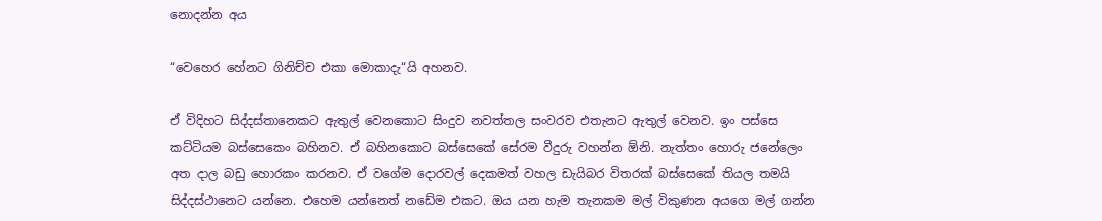නොදන්න අය

“වෙහෙර හේනට ගිනිච්ච එකා මොකාදැ“යි අහනව.

ඒ විදිහට සිද්දස්තානෙකට ඇතුල් වෙනකොට සිංදුව නවත්තල සංවරව එතැනට ඇතුල් වෙනව. ඉං පස්සෙ කට්ටියම බස්සෙකෙං බහිනව. ඒ බහිනකොට බස්සෙකේ සේරම වීදුරු වහන්න ඕනි. නැත්තං හොරු ජනේලෙං අත දාල බඩු හොරකං කරනව. ඒ වගේම දොරවල් දෙකමත් වහල ඩැයිබර විතරක් බස්සෙකේ තියල තමයි සිද්දස්ථානෙට යන්නෙ. එහෙම යන්නෙත් නඩේම එකට. ඔය යන හැම තැනකම මල් විකුණන අයගෙ මල් ගන්න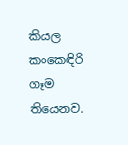කියල කංකෙඳිරි ගෑම තියෙනව.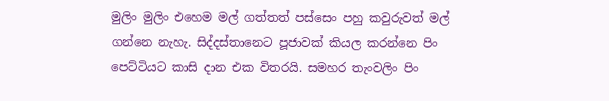මුලිං මුලිං එහෙම මල් ගත්තත් පස්සෙං පහු කවුරුවත් මල් ගන්නෙ නැහැ. සිද්දස්තානෙට පූජාවක් කියල කරන්නෙ පිං පෙට්ටියට කාසි දාන එක විතරයි. සමහර තැංවලිං පිං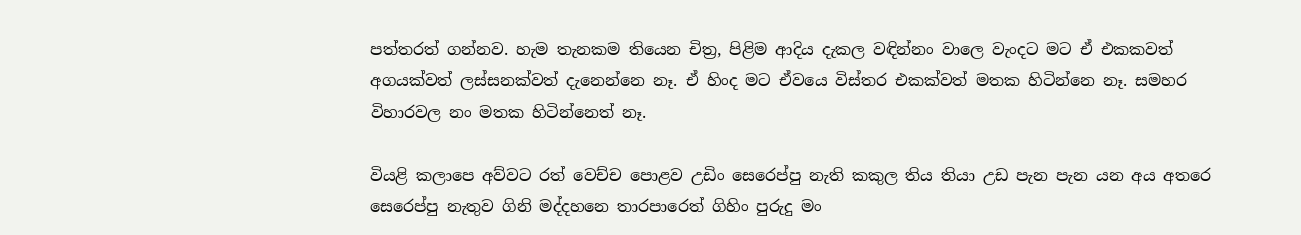පත්තරත් ගන්නව. හැම තැනකම තියෙන චිත්‍ර, පිළිම ආදිය දැකල වඳින්නං වාලෙ වැංදට මට ඒ එකකවත් අගයක්වත් ලස්සනක්වත් දැනෙන්නෙ නෑ. ඒ හිංද මට ඒවයෙ විස්තර එකක්වත් මතක හිටින්නෙ නෑ. සමහර විහාරවල නං මතක හිටින්නෙත් නෑ.

වියළි කලාපෙ අව්වට රත් වෙච්ච පොළව උඩිං සෙරෙප්පු නැති කකුල තිය තියා උඩ පැන පැන යන අය අතරෙ සෙරෙප්පු නැතුව ගිනි මද්දහනෙ තාරපාරෙත් ගිහිං පුරුදු මං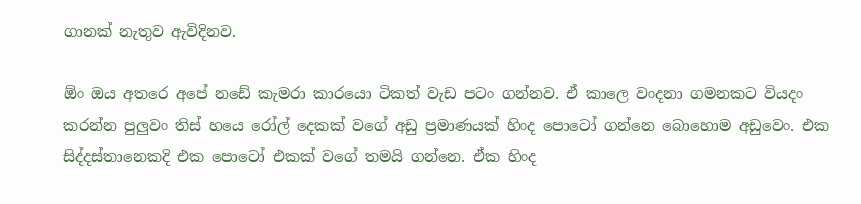ගානක් නැතුව ඇවිදිනව.

ඕං ඔය අතරෙ අපේ නඩේ කැමරා කාරයො ටිකත් වැඩ පටං ගන්නව. ඒ කාලෙ වංදනා ගමනකට වියදං කරන්න පුලුවං තිස් හයෙ රෝල් දෙකක් වගේ අඩු ප්‍රමාණයක් හිංද පොටෝ ගන්නෙ බොහොම අඩුවෙං. එක සිද්දස්තානෙකදි එක පොටෝ එකක් වගේ තමයි ගන්නෙ. ඒක හිංද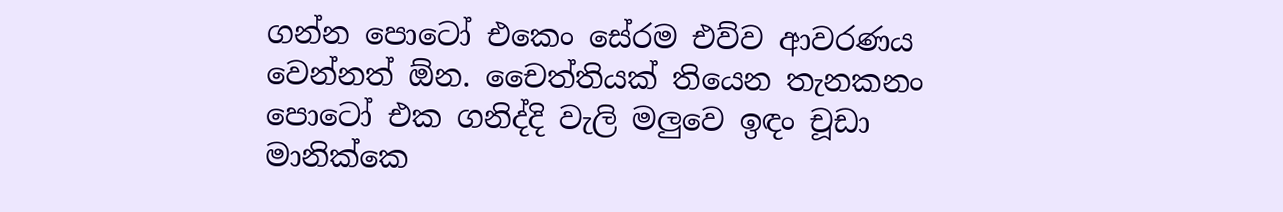ගන්න පොටෝ එකෙං සේරම එව්ව ආවරණය වෙන්නත් ඕන. චෛත්තියක් තියෙන තැනකනං පොටෝ එක ගනිද්දි වැලි මලුවෙ ඉඳං චූඩා මානික්කෙ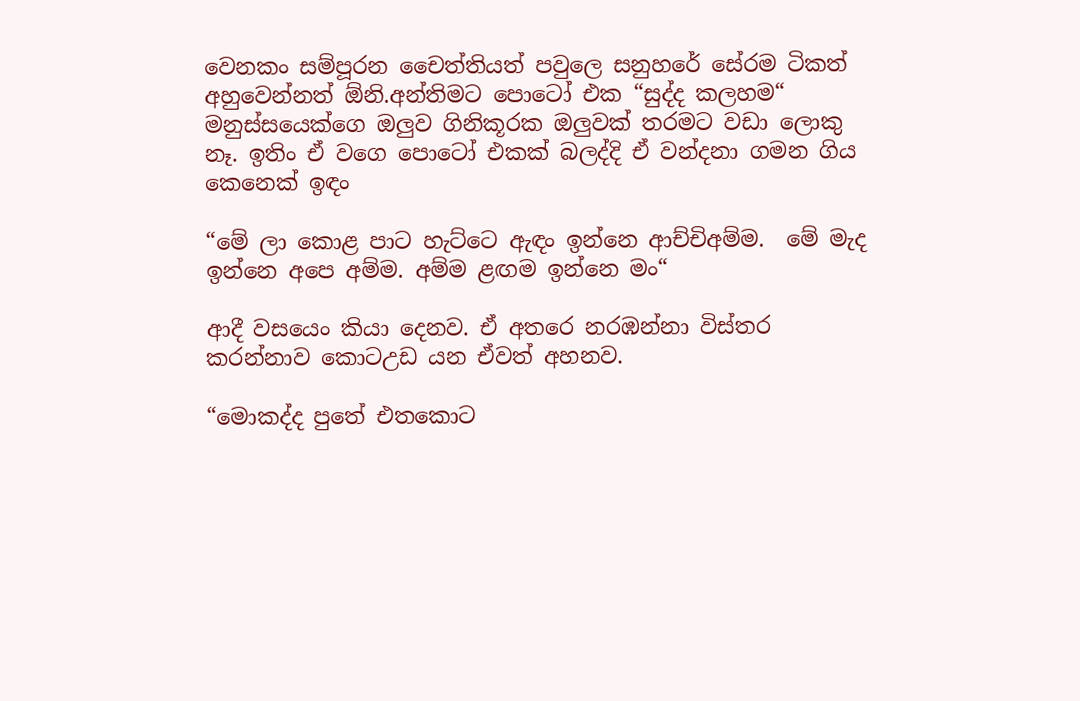වෙනකං සම්පූරන චෛත්තියත් පවුලෙ සනුහරේ සේරම ටිකත් අහුවෙන්නත් ඕනි.අන්තිමට පොටෝ එක “සුද්ද කලහම“ මනුස්සයෙක්ගෙ ඔලුව ගිනිකූරක ඔලුවක් තරමට වඩා ලොකු නෑ. ඉතිං ඒ වගෙ පොටෝ එකක් බලද්දි ඒ වන්දනා ගමන ගිය කෙනෙක් ඉඳං

“මේ ලා කොළ පාට හැට්ටෙ ඇඳං ඉන්නෙ ආච්චිඅම්ම.  මේ මැද ඉන්නෙ අපෙ අම්ම. අම්ම ළඟම ඉන්නෙ මං“

ආදී වසයෙං කියා දෙනව. ඒ අතරෙ නරඹන්නා විස්තර කරන්නාව කොටඋඩ යන ඒවත් අහනව.

“මොකද්ද පුතේ එතකොට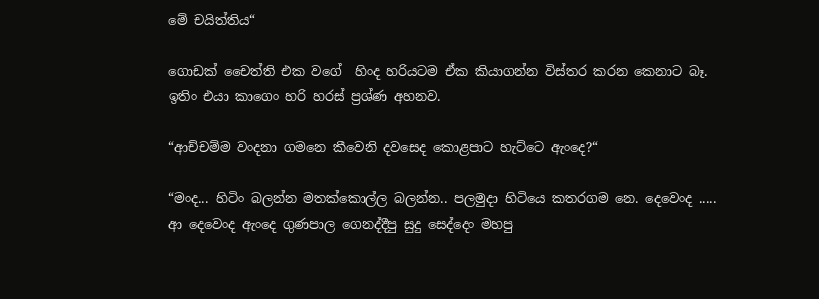මේ චයිත්තිය“

ගොඩක් චෛත්ති එක වගේ  හිංද හරියටම ඒක කියාගන්න විස්තර කරන කෙනාට බෑ. ඉතිං එයා කාගෙං හරි හරස් ප්‍රශ්ණ අහනව.

“ආච්චම්ම වංදනා ගමනෙ කීවෙනි දවසෙද කොළපාට හැට්ටෙ ඇංදෙ?“

“මංද... හිටිං බලන්න මතක්කොල්ල බලන්න.. පලමුදා හිටියෙ කතරගම නෙ. දෙවෙංද ..... ආ දෙවෙංද ඇංදෙ ගුණපාල ගෙනද්දීපු සුදු සෙද්දෙං මහපු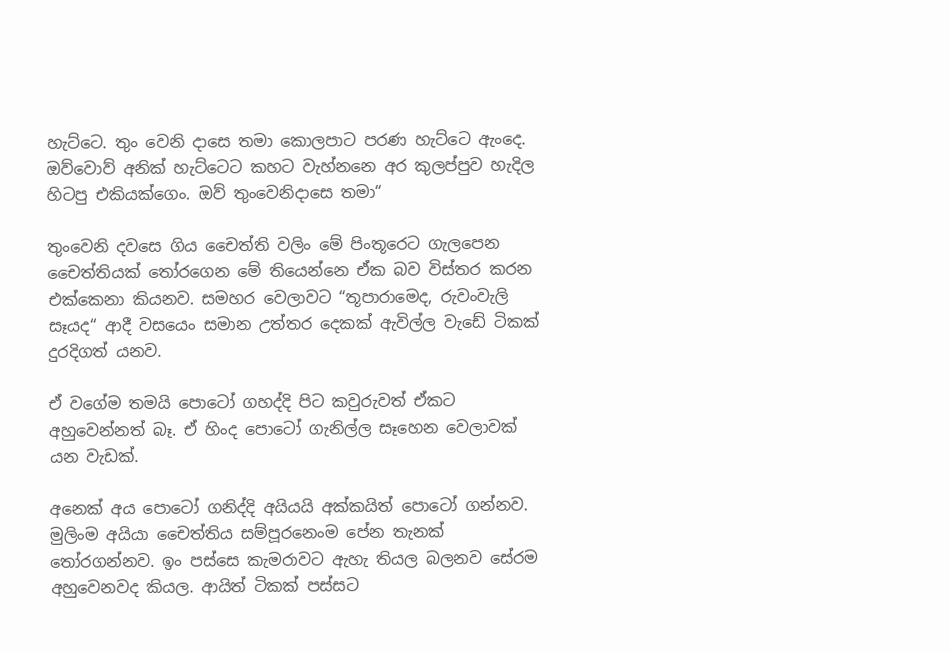හැට්ටෙ. තුං වෙනි දාසෙ තමා කොලපාට පරණ හැට්ටෙ ඇංදෙ. ඔව්වොව් අනික් හැට්ටෙට කහට වැහ්නනෙ අර කුලප්පුව හැදිල හිටපු එකියක්ගෙං. ඔව් තුංවෙනිදාසෙ තමා“

තුංවෙනි දවසෙ ගිය චෛත්ති වලිං මේ පිංතූරෙට ගැලපෙන චෛත්තියක් තෝරගෙන මේ තියෙන්නෙ ඒක බව විස්තර කරන එක්කෙනා කියනව. සමහර වෙලාවට “තූපාරාමෙද, රුවංවැලි සෑයද“ ආදී වසයෙං සමාන උත්තර දෙකක් ඇවිල්ල වැඩේ ටිකක් දුරදිගත් යනව.

ඒ වගේම තමයි පොටෝ ගහද්දි පිට කවුරුවත් ඒකට අහුවෙන්නත් බෑ. ඒ හිංද පොටෝ ගැනිල්ල සෑහෙන වෙලාවක් යන වැඩක්.

අනෙක් අය පොටෝ ගනිද්දි අයියයි අක්කයිත් පොටෝ ගන්නව. මුලිංම අයියා චෛත්තිය සම්පූරනෙංම පේන තැනක් තෝරගන්නව. ඉං පස්සෙ කැමරාවට ඇහැ තියල බලනව සේරම අහුවෙනවද කියල. ආයිත් ටිකක් පස්සට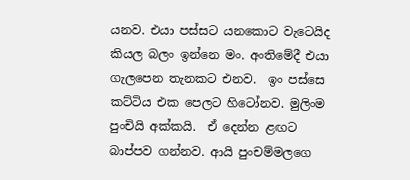යනව. එයා පස්සට යනකොට වැටෙයිද කියල බලං ඉන්නෙ මං. අංතිමේදී එයා ගැලපෙන තැනකට එනව.  ඉං පස්සෙ කට්ටිය එක පෙලට හිටෝනව. මුලිංම පුංචියි අක්කයි.  ඒ දෙන්න ළඟට බාප්පව ගන්නව. ආයි පුංචම්මලගෙ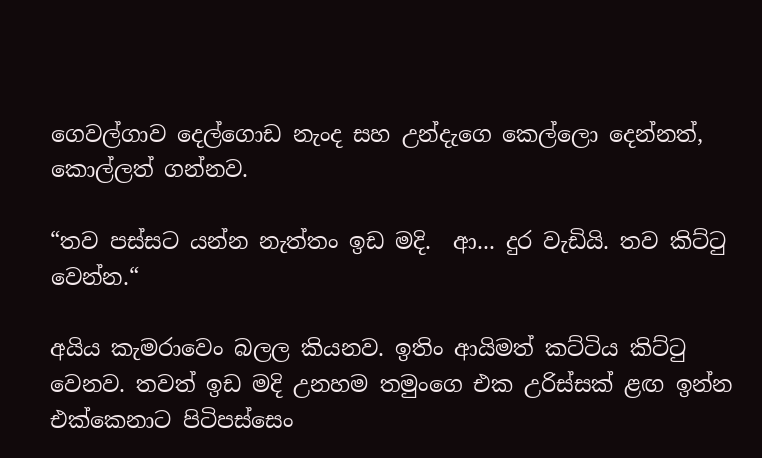ගෙවල්ගාව දෙල්ගොඩ නැංද සහ උන්දැගෙ කෙල්ලො දෙන්නත්, කොල්ලත් ගන්නව.

“තව පස්සට යන්න නැත්තං ඉඩ මදි.  ආ... දුර වැඩියි. තව කිට්ටු වෙන්න.“

අයිය කැමරාවෙං බලල කියනව. ඉතිං ආයිමත් කට්ටිය කිට්ටු වෙනව. තවත් ඉඩ මදි උනහම තමුංගෙ එක උරිස්සක් ළඟ ඉන්න එක්කෙනාට පිටිපස්සෙං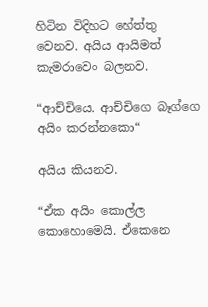හිටින විදිහට හේත්තු වෙනව. අයිය ආයිමත් කැමරාවෙං බලනව.

“ආච්චියෙ. ආච්චිගෙ බෑග්ගෙ අයිං කරන්නකො“

අයිය කියනව.

“ඒක අයිං කොල්ල කොහොමෙයි. ඒකෙනෙ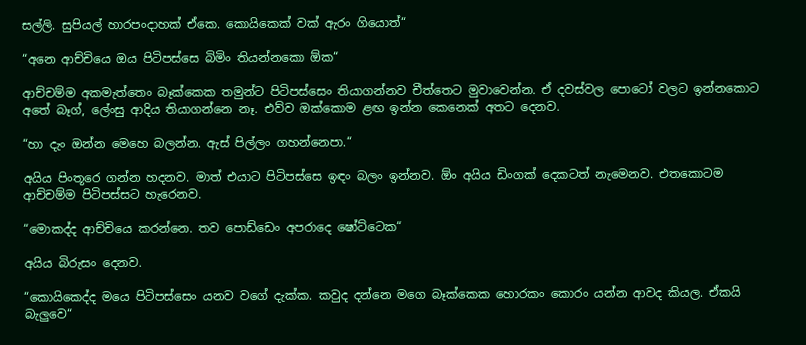සල්ලි. සුපියල් හාරපංදාහක් ඒකෙ. කොයිකෙක් වක් ඇරං ගියොත්“

“අනෙ ආච්චියෙ ඔය පිටිපස්සෙ බිමිං තියන්නකො ඕක“

ආච්චම්ම අකමැත්තෙං බෑක්කෙක තමුන්ට පිටිපස්සෙං තියාගන්නව චීත්තෙට මුවාවෙන්න. ඒ දවස්වල පොටෝ වලට ඉන්නකොට අතේ බෑග්, ලේංසු ආදිය තියාගන්නෙ නෑ. එව්ව ඔක්කොම ළඟ ඉන්න කෙනෙක් අතට දෙනව.

“හා දැං ඔන්න මෙහෙ බලන්න. ඇස් පිල්ලං ගහන්නෙපා.“

අයිය පිංතූරෙ ගන්න හදනව. මාත් එයාට පිටිපස්සෙ ඉඳං බලං ඉන්නව. ඕං අයිය ඩිංගක් දෙකටත් නැමෙනව. එතකොටම ආච්චම්ම පිටිපස්සට හැරෙනව.

“මොකද්ද ආච්චියෙ කරන්නෙ. තව පොඩ්ඩෙං අපරාදෙ ෂෝට්ටෙක“

අයිය බිරුසං දෙනව.

“කොයිකෙද්ද මයෙ පිටිපස්සෙං යනව වගේ දැක්ක. කවුද දන්නෙ මගෙ බෑක්කෙක හොරකං කොරං යන්න ආවද කියල. ඒකයි බැලුවෙ“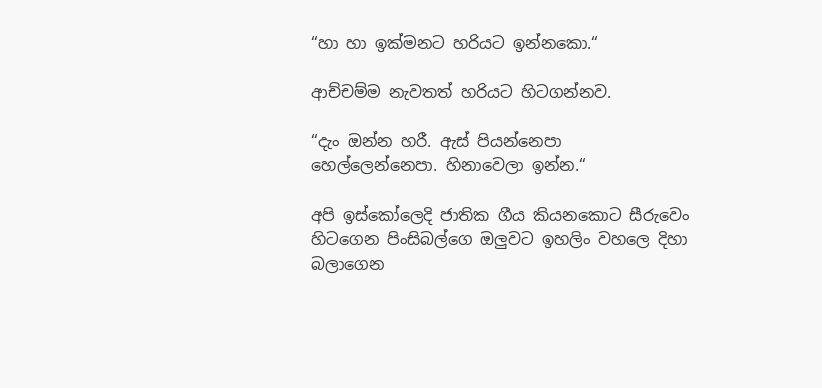“හා හා ඉක්මනට හරියට ඉන්නකො.“

ආච්චම්ම නැවතත් හරියට හිටගන්නව.

“දැං ඔන්න හරී. ඇස් පියන්නෙපා හෙල්ලෙන්නෙපා. හිනාවෙලා ඉන්න.“

අපි ඉස්කෝලෙදි ජාතික ගීය කියනකොට සීරුවෙං හිටගෙන පිංසිබල්ගෙ ඔලුවට ඉහලිං වහලෙ දිහා බලාගෙන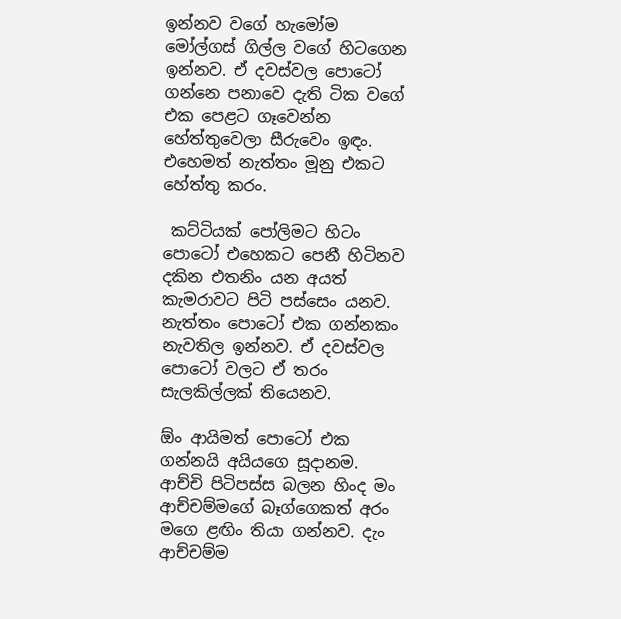ඉන්නව වගේ හැමෝම මෝල්ගස් ගිල්ල වගේ හිටගෙන ඉන්නව. ඒ දවස්වල පොටෝ ගන්නෙ පනාවෙ දැති ටික වගේ එක පෙළට ගෑවෙන්න හේත්තුවෙලා සීරුවෙං ඉඳං. එහෙමත් නැත්තං මූනු එකට හේත්තු කරං.

 කට්ටියක් පෝලිමට හිටං පොටෝ එහෙකට පෙනී හිටිනව දකින එතනිං යන අයත් කැමරාවට පිටි පස්සෙං යනව. නැත්තං පොටෝ එක ගන්නකං නැවතිල ඉන්නව. ඒ දවස්වල පොටෝ වලට ඒ තරං සැලකිල්ලක් තියෙනව.

ඕං ආයිමත් පොටෝ එක ගන්නයි අයියගෙ සූදානම. ආච්චි පිටිපස්ස බලන හිංද මං ආච්චම්මගේ බෑග්ගෙකත් අරං මගෙ ළඟිං තියා ගන්නව. දැං ආච්චම්ම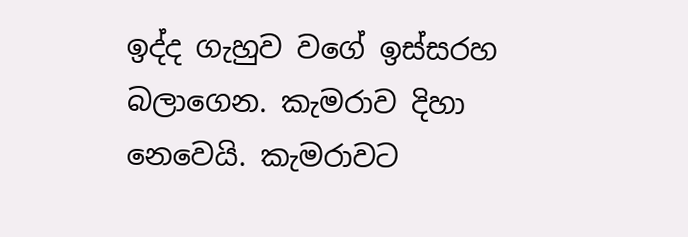ඉද්ද ගැහුව වගේ ඉස්සරහ බලාගෙන. කැමරාව දිහා නෙවෙයි. කැමරාවට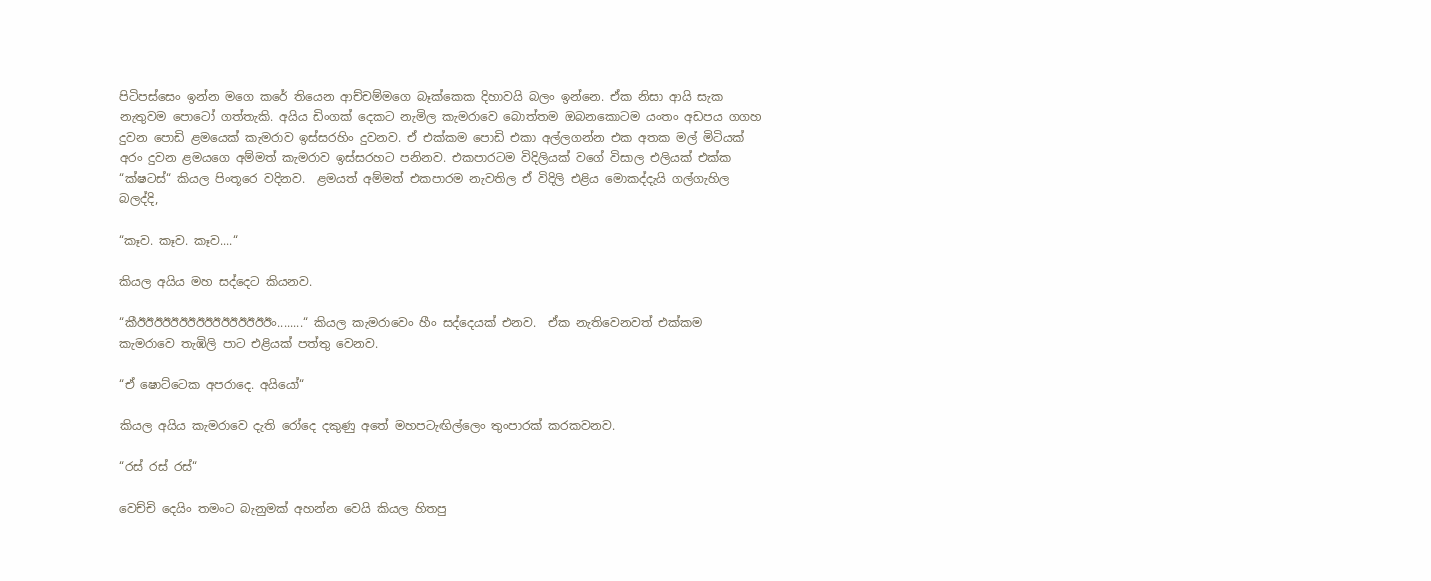පිටිපස්සෙං ඉන්න මගෙ කරේ තියෙන ආච්චම්මගෙ බෑක්කෙක දිහාවයි බලං ඉන්නෙ. ඒක නිසා ආයි සැක නැතුවම පොටෝ ගත්තැකි. අයිය ඩිංගක් දෙකට නැමිල කැමරාවෙ බොත්තම ඔබනකොටම යංතං අඩපය ගගහ දුවන පොඩි ළමයෙක් කැමරාව ඉස්සරහිං දුවනව. ඒ එක්කම පොඩි එකා අල්ලගන්න එක අතක මල් මිටියක් අරං දුවන ළමයගෙ අම්මත් කැමරාව ඉස්සරහට පනිනව. එකපාරටම විදිලියක් වගේ විසාල එලියක් එක්ක “ක්ෂටස්“ කියල පිංතූරෙ වදිනව.  ළමයත් අම්මත් එකපාරම නැවතිල ඒ විදිලි එළිය මොකද්දැයි ගල්ගැහිල බලද්දි,

“කෑව. කෑව. කෑව....“

කියල අයිය මහ සද්දෙට කියනව.

“කීඊඊඊඊඊඊඊඊඊඊඊඊඊඊඊඊං........“ කියල කැමරාවෙං හීං සද්දෙයක් එනව.  ඒක නැතිවෙනවත් එක්කම  කැමරාවෙ තැඹිලි පාට එළියක් පත්තු වෙනව.

“ඒ ෂොට්ටෙක අපරාදෙ. අයියෝ“

කියල අයිය කැමරාවෙ දැති රෝදෙ දකුණු අතේ මහපටැඟිල්ලෙං තුංපාරක් කරකවනව.

“රස් රස් රස්“

වෙච්චි දෙයිං තමංට බැනුමක් අහන්න වෙයි කියල හිතපු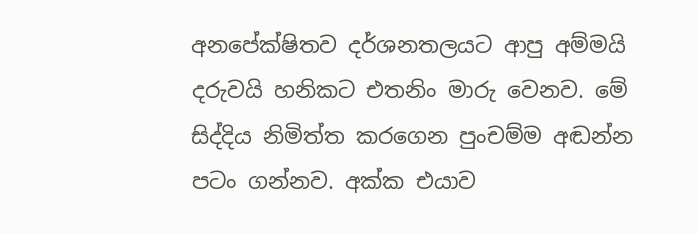අනපේක්ෂිතව දර්ශනතලයට ආපු අම්මයි දරුවයි හනිකට එතනිං මාරු වෙනව. මේ සිද්දිය නිමිත්ත කරගෙන පුංචම්ම අඬන්න පටං ගන්නව. අක්ක එයාව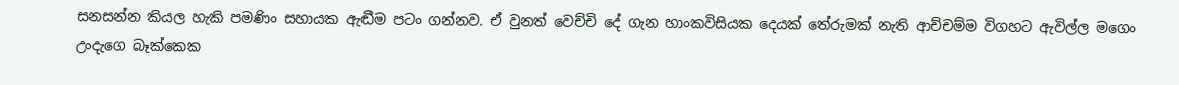සනසන්න කියල හැකි පමණිං සහායක ඇඬීම පටං ගන්නව. ඒ වුනත් වෙච්චි දේ ගැන හාංකවිසියක දෙයක් තේරුමක් නැති ආච්චම්ම විගහට ඇවිල්ල මගෙං උංදැගෙ බෑක්කෙක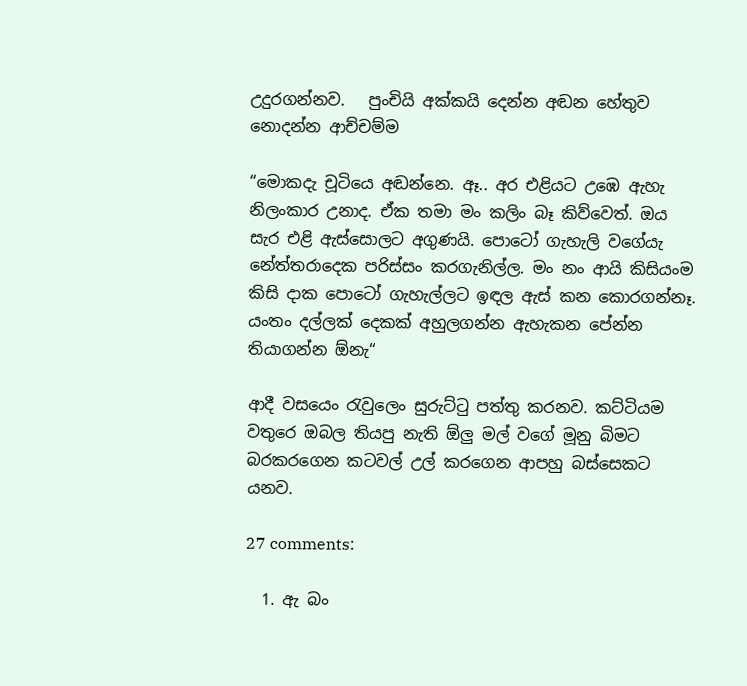උදුරගන්නව.   පුංචියි අක්කයි දෙන්න අඬන හේතුව නොදන්න ආච්චම්ම

“මොකදැ චූටියෙ අඬන්නෙ. ඈ.. අර එළියට උඹෙ ඇහැ නිලංකාර උනාද. ඒක තමා මං කලිං බෑ කිව්වෙත්. ඔය සැර එළි ඇස්සොලට අගුණයි. පොටෝ ගැහැලි වගේයැ නේත්තරාදෙක පරිස්සං කරගැනිල්ල. මං නං ආයි කිසියංම කිසි දාක පොටෝ ගැහැල්ලට ඉඳල ඇස් කන කොරගන්නෑ. යංතං දල්ලක් දෙකක් අහුලගන්න ඇහැකන පේන්න තියාගන්න ඕනැ“

ආදී වසයෙං රැවුලෙං සුරුට්ටු පත්තු කරනව. කට්ටියම වතුරෙ ඔබල තියපු නැති ඕලු මල් වගේ මූනු බිමට බරකරගෙන කටවල් උල් කරගෙන ආපහු බස්සෙකට යනව.

27 comments:

  1. ඇ බං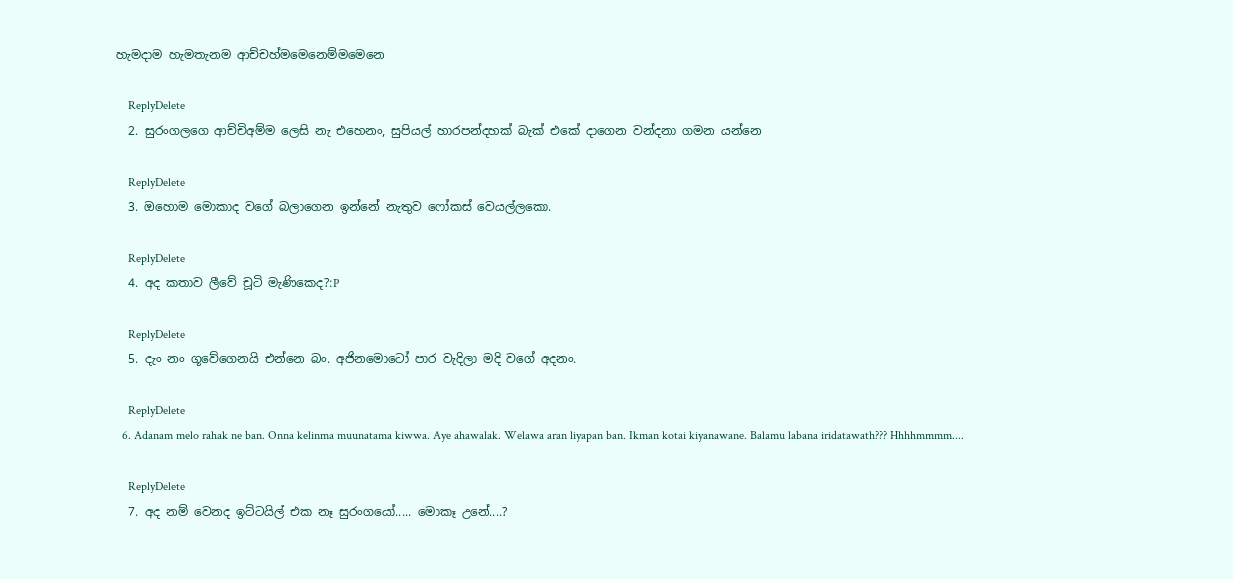හැමදාම හැමතැනම ආච්චහ්මම‍ෙනෙම්මම‍ෙනෙ

    ReplyDelete
  2. සුරංගලගෙ ආච්චිඅම්ම ලෙසි නැ එහෙනං, සුපියල් හාරපන්දහක් බැක් එකේ දාගෙන වන්දනා ගමන යන්නෙ

    ReplyDelete
  3. ඔහොම මොකාද වගේ බලාගෙන ඉන්නේ නැතුව ෆෝකස් වෙයල්ලකො.

    ReplyDelete
  4. අද කතාව ලීවේ චූටි මැණිකෙද?:P

    ReplyDelete
  5. දැං නං ගූවේගෙනයි එන්නෙ බං. අජිනමොටෝ පාර වැදිලා මදි වගේ අදනං.

    ReplyDelete
  6. Adanam melo rahak ne ban. Onna kelinma muunatama kiwwa. Aye ahawalak. Welawa aran liyapan ban. Ikman kotai kiyanawane. Balamu labana iridatawath??? Hhhhmmmm....

    ReplyDelete
  7. අද නම් වෙනද ඉට්ටයිල් එක නෑ සුරංගයෝ..... මොකෑ උනේ....?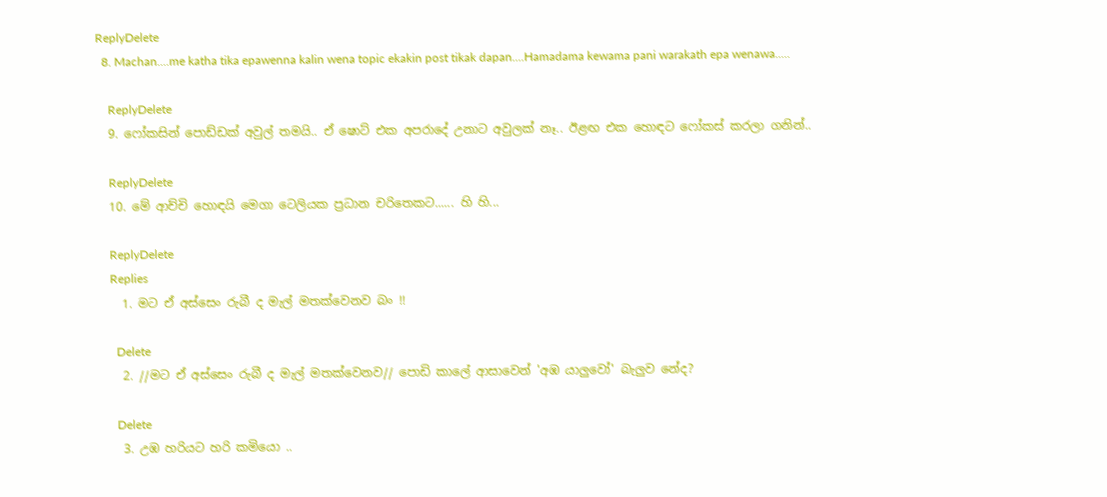ReplyDelete
  8. Machan....me katha tika epawenna kalin wena topic ekakin post tikak dapan....Hamadama kewama pani warakath epa wenawa.....

    ReplyDelete
  9. ෆෝකසින් පොඩ්ඩක් අවුල් තමයි.. ඒ ෂොට් එක අපරාදේ උනාට අවුලක් නෑ.. ඊළඟ එක හොඳට ෆෝකස් කරලා ගනින්..

    ReplyDelete
  10. මේ ආච්චි හොඳයි මෙගා ටෙලියක ප්‍රධාන චරිතෙකට...... හි හි...

    ReplyDelete
    Replies
    1. මට ඒ අස්සෙං රුබී ද මැල් මතක්වෙනව බං !!

      Delete
    2. //මට ඒ අස්සෙං රුබී ද මැල් මතක්වෙනව// පොඩි කාලේ ආසාවෙන් 'අඹ යාලුවෝ' බැලුව නේද?

      Delete
    3. උඹ හරියට හරි කමියො ..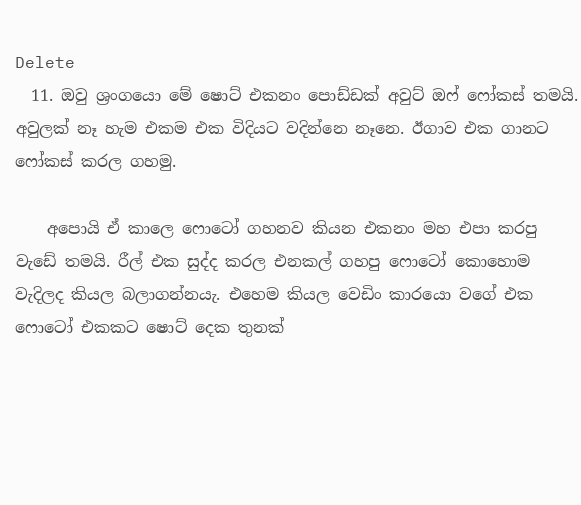Delete
  11. ඔවු ශ්‍රංගයො මේ ෂොට් එකනං පොඩ්ඩක් අවුට් ඔෆ් ෆෝකස් තමයි. අවුලක් නෑ හැම එකම එක විදියට වදින්නෙ නෑනෙ. ඊගාව එක ගානට ෆෝකස් කරල ගහමු.

    අපොයි ඒ කාලෙ ෆොටෝ ගහනව කියන එකනං මහ එපා කරපු වැඩේ තමයි. රීල් එක සුද්ද කරල එනකල් ගහපු ෆොටෝ කොහොම වැදිලද කියල බලාගන්නයැ. එහෙම කියල වෙඩිං කාරයො වගේ එක ෆොටෝ එකකට ෂොට් දෙක තුනක්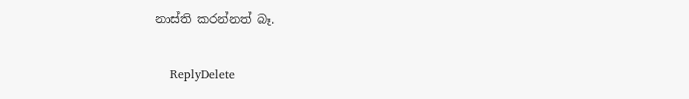නාස්ති කරන්නත් බෑ.

    ReplyDelete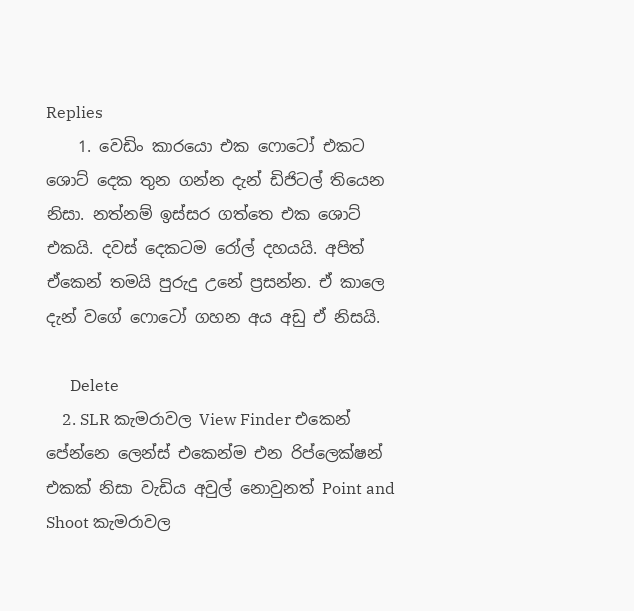Replies
    1. වෙඩිං කාරයො එක ෆොටෝ එකට ශොට් දෙක තුන ගන්න දැන් ඩිජිටල් තියෙන නිසා. නත්නම් ඉස්සර ගත්තෙ එක ශොට් එකයි. දවස් දෙකටම රෝල් දහයයි. අපිත් ඒකෙන් තමයි පුරුදු උනේ ප්‍රසන්න. ඒ කාලෙ දැන් වගේ ෆොටෝ ගහන අය අඩු ඒ නිසයි.

      Delete
    2. SLR කැමරාවල View Finder එකෙන් පේන්නෙ ලෙන්ස් එකෙන්ම එන රිප්ලෙක්ෂන් එකක් නිසා වැඩිය අවුල් නොවුනත් Point and Shoot කැමරාවල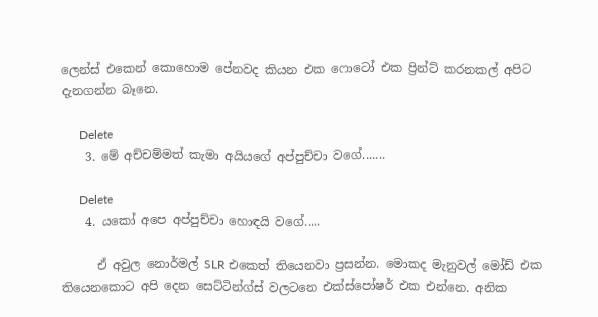ලෙන්ස් එකෙන් කොහොම පේනවද කියන එක ෆොටෝ එක ප්‍රින්ට් කරනකල් අපිට දැනගන්න බෑනෙ.

      Delete
    3. මේ අච්චම්මත් කැමා අයියගේ අප්පුච්චා වගේ.......

      Delete
    4. යකෝ අපෙ අප්පුච්චා හොඳයි වගේ.....

      ඒ අවුල නොර්මල් SLR එකෙත් තියෙනවා ප්‍රසන්න. මොකද මැනුවල් මෝඩ් එක තියෙනකොට අපි දෙන සෙට්ටින්ග්ස් වලටනෙ එක්ස්පෝෂර් එක එන්නෙ. අනික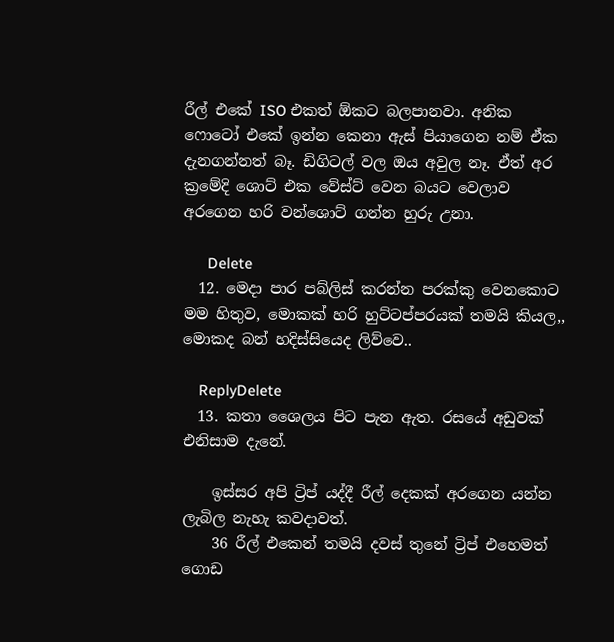රීල් එකේ ISO එකත් ඕකට බලපානවා. අනික ෆොටෝ එකේ ඉන්න කෙනා ඇස් පියාගෙන නම් ඒක දැනගන්නත් බෑ. ඩිගිටල් වල ඔය අවුල නෑ. ඒත් අර ක්‍රමේදි ශොට් එක වේස්ට් වෙන බයට වෙලාව අරගෙන හරි වන්ශොට් ගන්න හුරු උනා.

      Delete
  12. මෙදා පාර පබ්ලිස් කරන්න පරක්කු වෙනකොට මම හිතුව, මොකක් හරි හුට්ටප්පරයක් තමයි කියල,, මොකද බන් හදිස්සියෙද ලිව්වෙ..

    ReplyDelete
  13. කතා ශෛලය පිට පැන ඇත. රසයේ අඩුවක් එනිසාම දැනේ.

    ඉස්සර අපි ට්‍රිප් යද්දී රීල් දෙකක් අරගෙන යන්න ලැබිල නැහැ කවදාවත්.
    36 රීල් එකෙන් තමයි දවස් තුනේ ට්‍රිප් එහෙමත් ගොඩ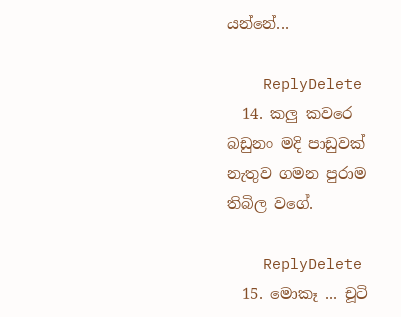යන්නේ...

    ReplyDelete
  14. කලු කවරෙ බඩුනං මදි පාඩුවක් නැතුව ගමන පුරාම තිබිල වගේ.

    ReplyDelete
  15. මොකෑ ... චූටි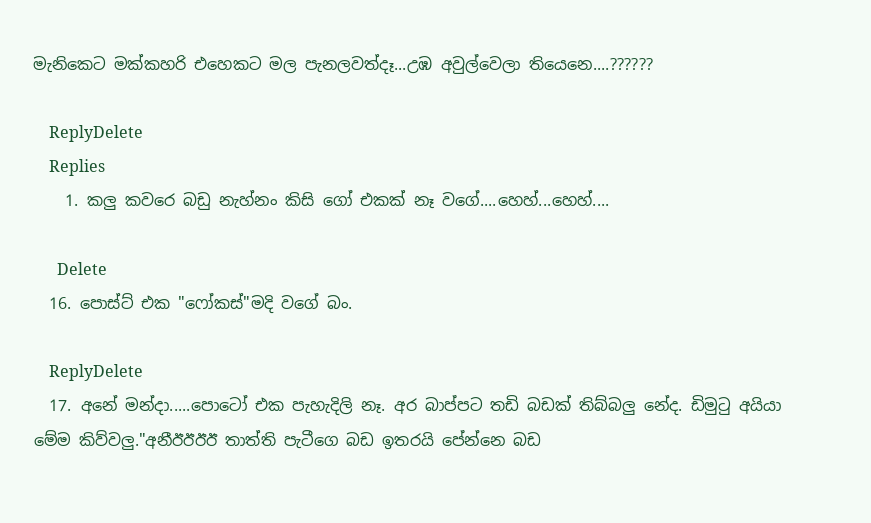මැනිකෙට මක්කහරි එහෙකට මල පැනලවත්දෑ...උඹ අවුල්වෙලා තියෙනෙ....??????

    ReplyDelete
    Replies
    1. කලු කවරෙ බඩු නැහ්නං කිසි ගෝ එකක් නෑ වගේ....හෙහ්...හෙහ්....

      Delete
  16. පොස්ට් එක "ෆෝකස්"මදි වගේ බං.

    ReplyDelete
  17. අනේ මන්දා.....පොටෝ එක පැහැදිලි නෑ. අර බාප්පට තඩි බඩක් තිබ්බලු නේද. ඩිමුටු අයියා මේම කිව්වලු."අනීඊඊඊඊ තාත්ති පැටීගෙ බඩ ඉතරයි පේන්නෙ බඩ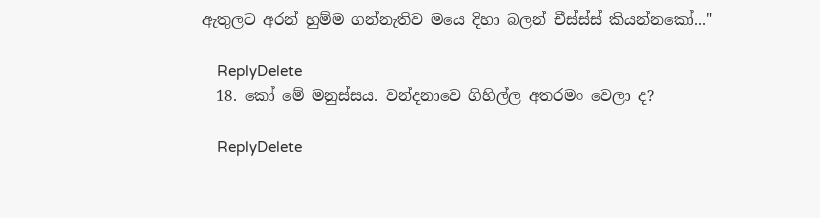ඇතුලට අරන් හුම්ම ගන්නැතිව මයෙ දිහා බලන් චීස්ස්ස් කියන්නකෝ..."

    ReplyDelete
  18. කෝ මේ මනුස්සය. වන්දනාවෙ ගිහිල්ල අතරමං වෙලා ද?

    ReplyDelete